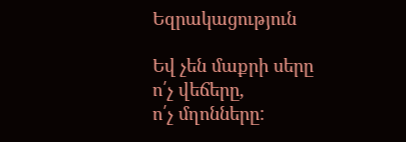Եզրակացություն

Եվ չեն մաքրի սերը
ո՛չ վեճերը,
ո՛չ մղոնները: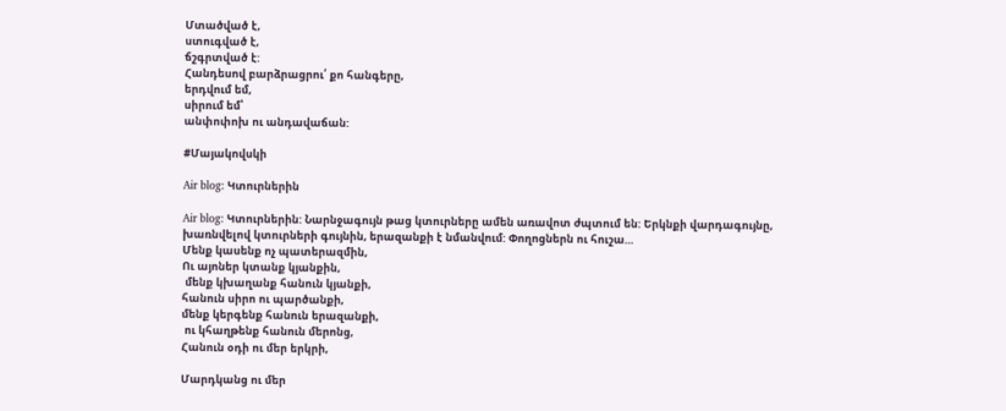Մտածված է,
ստուգված է,
ճշգրտված է:
Հանդեսով բարձրացրու՛ քո հանգերը,
երդվում եմ,
սիրում եմ՝
անփոփոխ ու անդավաճան:

#Մայակովսկի

Air blog: Կտուրներին

Air blog: Կտուրներին: Նարնջագույն թաց կտուրները ամեն առավոտ ժպտում են: Երկնքի վարդագույնը, խառնվելով կտուրների գույնին, երազանքի է նմանվում: Փողոցներն ու հուշա...
Մենք կասենք ոչ պատերազմին,
Ու այոներ կտանք կյանքին,
 մենք կխաղանք հանուն կյանքի,
հանուն սիրո ու պարծանքի,
մենք կերգենք հանուն երազանքի,
 ու կհաղթենք հանուն մերոնց,
Հանուն օդի ու մեր երկրի,

Մարդկանց ու մեր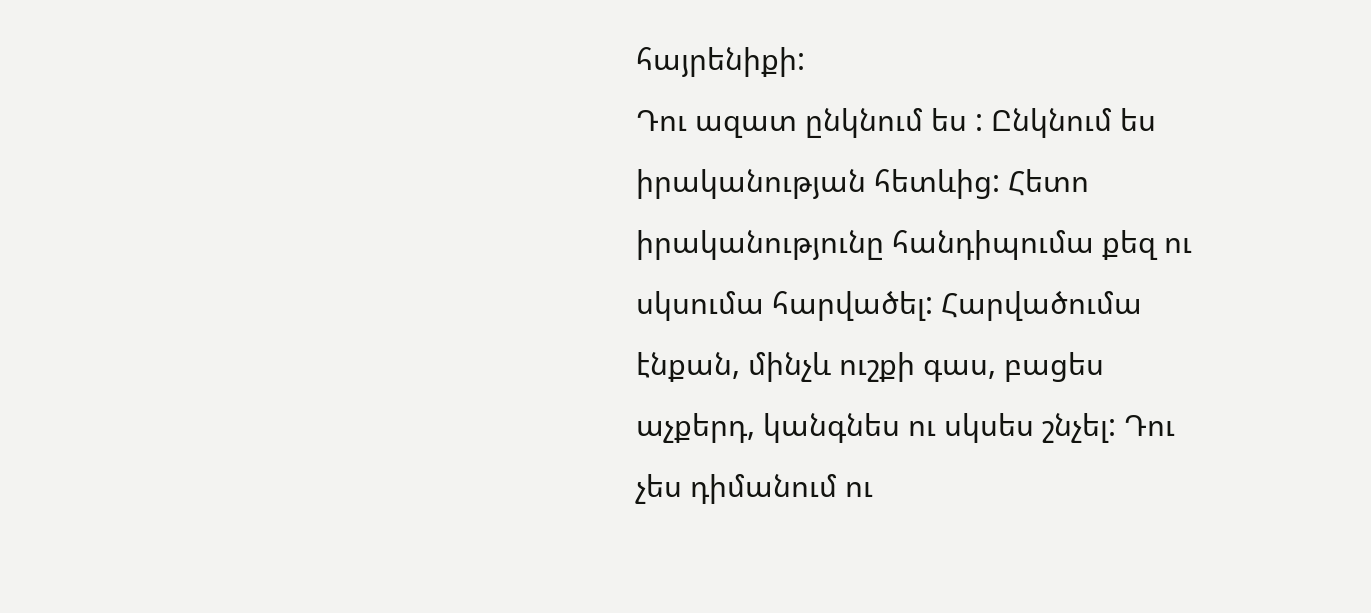հայրենիքի:
Դու ազատ ընկնում ես : Ընկնում ես իրականության հետևից: Հետո իրականությունը հանդիպումա քեզ ու սկսումա հարվածել: Հարվածումա էնքան, մինչև ուշքի գաս, բացես աչքերդ, կանգնես ու սկսես շնչել: Դու չես դիմանում ու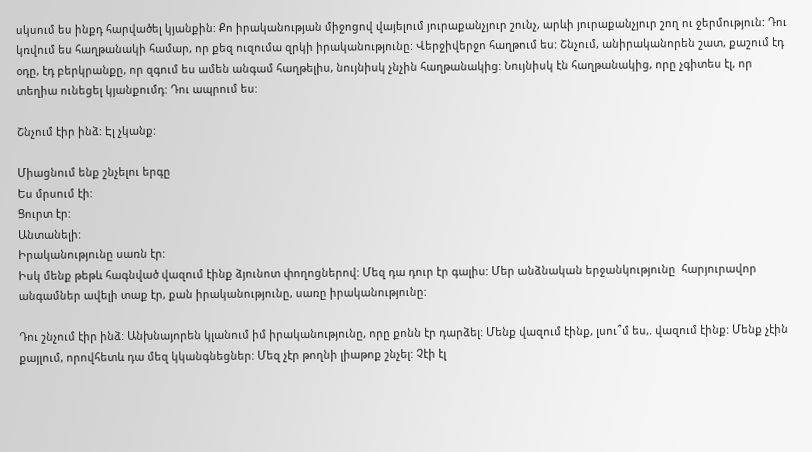սկսում ես ինքդ հարվածել կյանքին: Քո իրականության միջոցով վայելում յուրաքանչյուր շունչ, արևի յուրաքանչյուր շող ու ջերմություն: Դու կռվում ես հաղթանակի համար, որ քեզ ուզումա զրկի իրականությունը: Վերջիվերջո հաղթում ես: Շնչում, անիրականորեն շատ, քաշում էդ օդը, էդ բերկրանքը, որ զգում ես ամեն անգամ հաղթելիս, նույնիսկ չնչին հաղթանակից: Նույնիսկ էն հաղթանակից, որը չգիտես էլ, որ տեղիա ունեցել կյանքումդ: Դու ապրում ես:

Շնչում էիր ինձ: Էլ չկանք:

Միացնում ենք շնչելու երգը
Ես մրսում էի:
Ցուրտ էր:
Անտանելի:
Իրականությունը սառն էր:
Իսկ մենք թեթև հագնված վազում էինք ձյունոտ փողոցներով: Մեզ դա դուր էր գալիս: Մեր անձնական երջանկությունը  հարյուրավոր անգամներ ավելի տաք էր, քան իրականությունը, սառը իրականությունը:

Դու շնչում էիր ինձ: Անխնայորեն կլանում իմ իրականությունը, որը քոնն էր դարձել: Մենք վազում էինք, լսու՞մ ես,. վազում էինք: Մենք չէին քայլում, որովհետև դա մեզ կկանգնեցներ: Մեզ չէր թողնի լիաթոք շնչել: Չէի էլ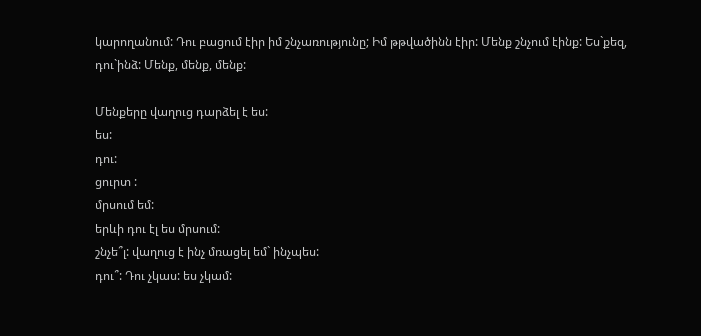կարողանում: Դու բացում էիր իմ շնչառությունը; Իմ թթվածինն էիր: Մենք շնչում էինք: Ես`քեզ, դու`ինձ: Մենք, մենք, մենք:

Մենքերը վաղուց դարձել է ես:
ես:
դու:
ցուրտ :
մրսում եմ:
երևի դու էլ ես մրսում:
շնչե՞լ: վաղուց է ինչ մռացել եմ` ինչպես:
դու՞: Դու չկաս: ես չկամ: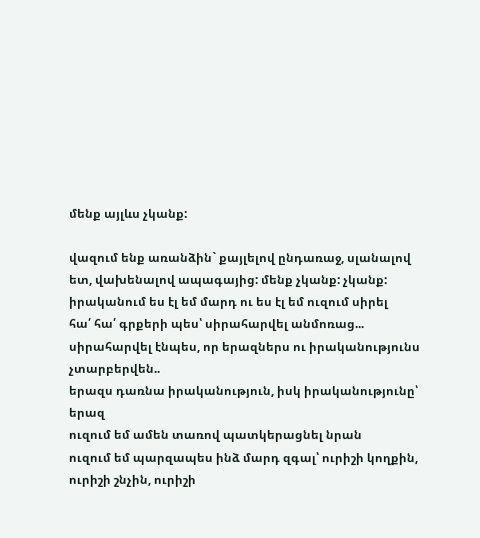մենք այլևս չկանք:

վազում ենք առանձին` քայլելով ընդառաջ, սլանալով ետ, վախենալով ապագայից: մենք չկանք: չկանք:
իրականում ես էլ եմ մարդ ու ես էլ եմ ուզում սիրել
հա՛ հա՛ գրքերի պես՝ սիրահարվել անմոռաց...
սիրահարվել էնպես, որ երազներս ու իրականությունս չտարբերվեն..
երազս դառնա իրականություն, իսկ իրականությունը՝ երազ
ուզում եմ ամեն տառով պատկերացնել նրան
ուզում եմ պարզապես ինձ մարդ զգալ՝ ուրիշի կողքին, ուրիշի շնչին, ուրիշի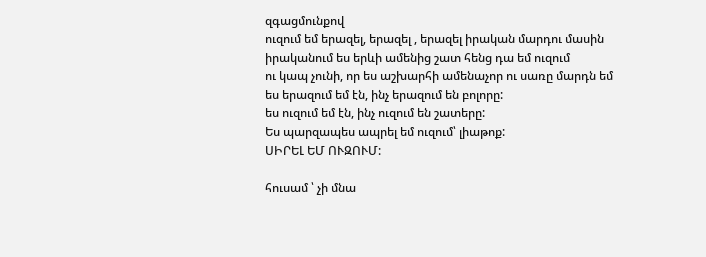զգացմունքով
ուզում եմ երազել, երազել , երազել իրական մարդու մասին
իրականում ես երևի ամենից շատ հենց դա եմ ուզում
ու կապ չունի, որ ես աշխարհի ամենաչոր ու սառը մարդն եմ
ես երազում եմ էն, ինչ երազում են բոլորը:
ես ուզում եմ էն, ինչ ուզում են շատերը:
Ես պարզապես ապրել եմ ուզում՝ լիաթոք:
ՍԻՐԵԼ ԵՄ ՈՒԶՈՒՄ:

հուսամ ՝ չի մնա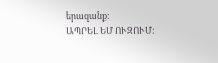երազանք:
ԱՊՐԵԼ ԵՄ ՈՒԶՈՒՄ: